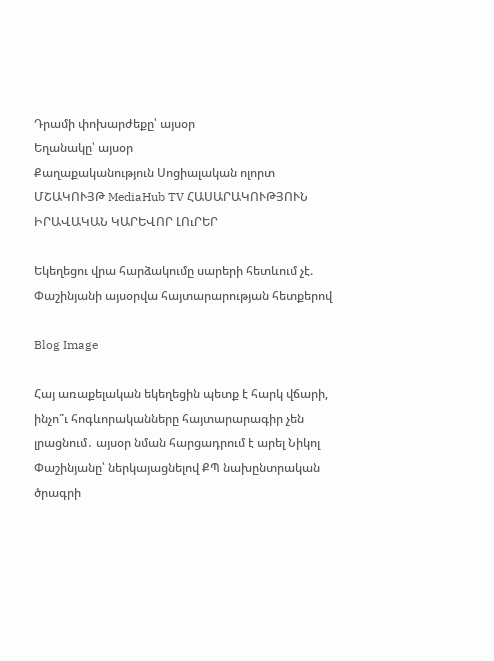Դրամի փոխարժեքը՝ այսօր
Եղանակը՝ այսօր
Քաղաքականություն Սոցիալական ոլորտ ՄՇԱԿՈՒՅԹ MediaHub TV ՀԱՍԱՐԱԿՈՒԹՅՈՒՆ ԻՐԱՎԱԿԱՆ ԿԱՐԵՎՈՐ ԼՈւՐԵՐ

Եկեղեցու վրա հարձակումը սարերի հետևում չէ. Փաշինյանի այսօրվա հայտարարության հետքերով

Blog Image

Հայ առաքելական եկեղեցին պետք է հարկ վճարի, ինչո՞ւ հոգևորականները հայտարարագիր չեն լրացնում․ այսօր նման հարցադրում է արել Նիկոլ Փաշինյանը՝ ներկայացնելով ՔՊ նախընտրական ծրագրի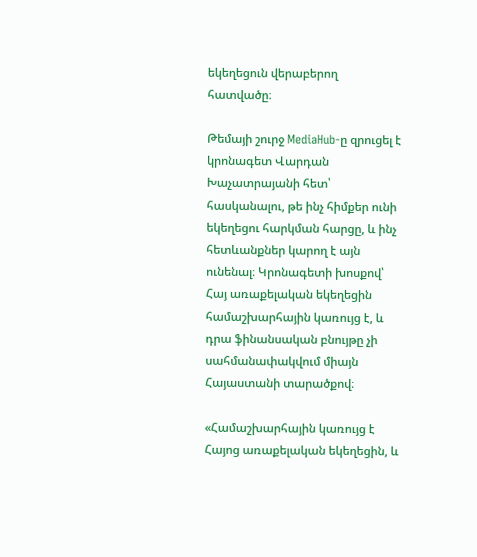եկեղեցուն վերաբերող հատվածը։

Թեմայի շուրջ MediaHub-ը զրուցել է կրոնագետ Վարդան Խաչատրայանի հետ՝ հասկանալու, թե ինչ հիմքեր ունի եկեղեցու հարկման հարցը, և ինչ հետևանքներ կարող է այն ունենալ։ Կրոնագետի խոսքով՝ Հայ առաքելական եկեղեցին համաշխարհային կառույց է, և դրա ֆինանսական բնույթը չի սահմանափակվում միայն Հայաստանի տարածքով։

«Համաշխարհային կառույց է Հայոց առաքելական եկեղեցին, և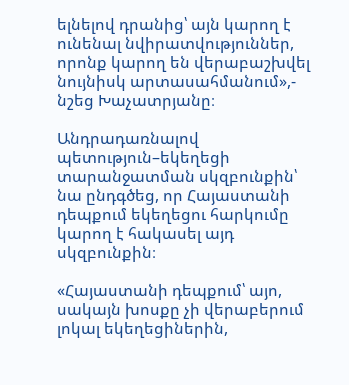ելնելով դրանից՝ այն կարող է ունենալ նվիրատվություններ, որոնք կարող են վերաբաշխվել նույնիսկ արտասահմանում»,- նշեց Խաչատրյանը։

Անդրադառնալով պետություն–եկեղեցի տարանջատման սկզբունքին՝ նա ընդգծեց, որ Հայաստանի դեպքում եկեղեցու հարկումը կարող է հակասել այդ սկզբունքին։

«Հայաստանի դեպքում՝ այո, սակայն խոսքը չի վերաբերում լոկալ եկեղեցիներին,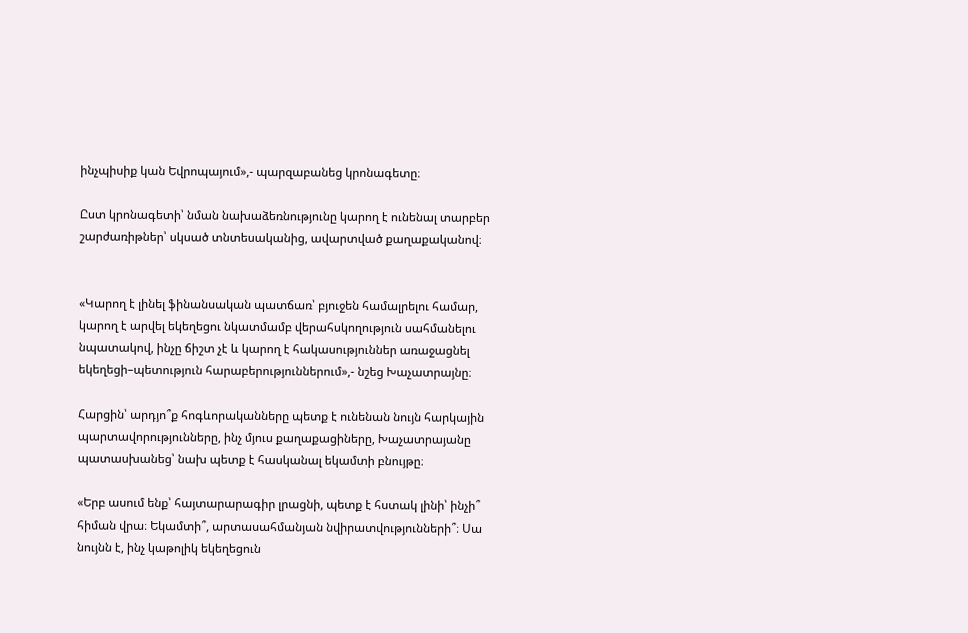ինչպիսիք կան Եվրոպայում»,- պարզաբանեց կրոնագետը։

Ըստ կրոնագետի՝ նման նախաձեռնությունը կարող է ունենալ տարբեր շարժառիթներ՝ սկսած տնտեսականից, ավարտված քաղաքականով։


«Կարող է լինել ֆինանսական պատճառ՝ բյուջեն համալրելու համար, կարող է արվել եկեղեցու նկատմամբ վերահսկողություն սահմանելու նպատակով, ինչը ճիշտ չէ և կարող է հակասություններ առաջացնել եկեղեցի–պետություն հարաբերություններում»,- նշեց Խաչատրայնը։

Հարցին՝ արդյո՞ք հոգևորականները պետք է ունենան նույն հարկային պարտավորությունները, ինչ մյուս քաղաքացիները, Խաչատրայանը պատասխանեց՝ նախ պետք է հասկանալ եկամտի բնույթը։

«Երբ ասում ենք՝ հայտարարագիր լրացնի, պետք է հստակ լինի՝ ինչի՞ հիման վրա։ Եկամտի՞, արտասահմանյան նվիրատվությունների՞։ Սա նույնն է, ինչ կաթոլիկ եկեղեցուն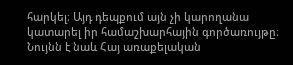հարկել։ Այդ դեպքում այն չի կարողանա կատարել իր համաշխարհային գործառույթը։ Նույնն է նաև Հայ առաքելական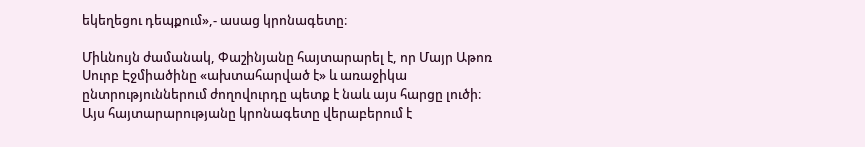եկեղեցու դեպքում»,- ասաց կրոնագետը։

Միևնույն ժամանակ, Փաշինյանը հայտարարել է, որ Մայր Աթոռ Սուրբ Էջմիածինը «ախտահարված է» և առաջիկա ընտրություններում ժողովուրդը պետք է նաև այս հարցը լուծի։ Այս հայտարարությանը կրոնագետը վերաբերում է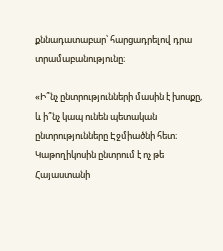քննադատաբար՝ հարցադրելով դրա տրամաբանությունը։

«Ի՞նչ ընտրությունների մասին է խոսքը, և ի՞նչ կապ ունեն պետական ընտրությունները Էջմիածնի հետ։ Կաթողիկոսին ընտրում է ոչ թե Հայաստանի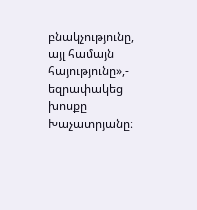բնակչությունը, այլ համայն հայությունը»,- եզրափակեց խոսքը Խաչատրյանը։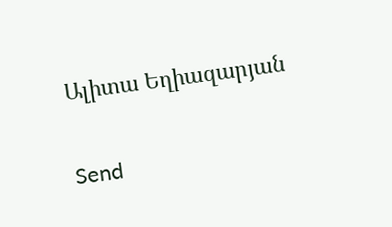Ալիտա Եղիազարյան

Send